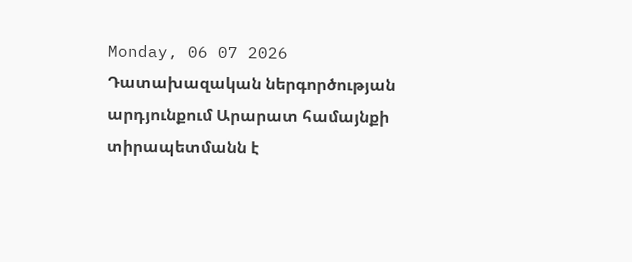Monday, 06 07 2026
Դատախազական ներգործության արդյունքում Արարատ համայնքի տիրապետմանն է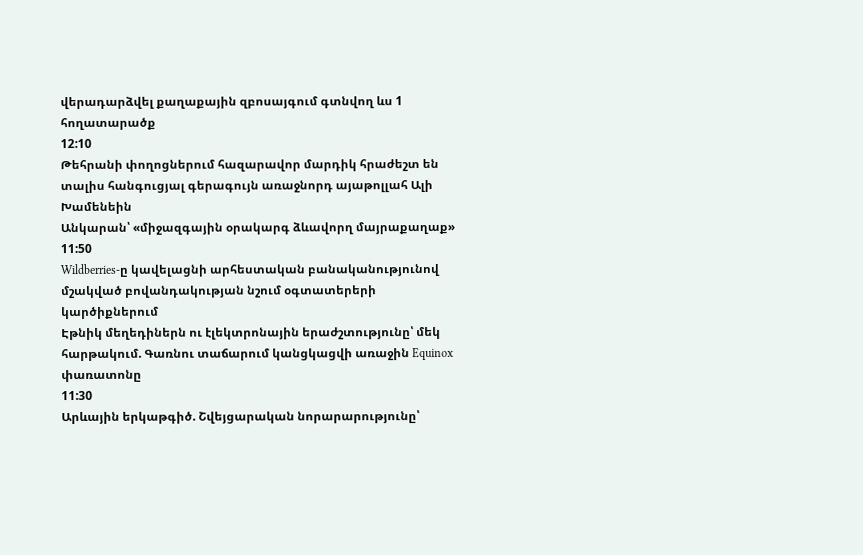վերադարձվել քաղաքային զբոսայգում գտնվող ևս 1 հողատարածք
12:10
Թեհրանի փողոցներում հազարավոր մարդիկ հրաժեշտ են տալիս հանգուցյալ գերագույն առաջնորդ այաթոլլահ Ալի Խամենեին
Անկարան՝ «միջազգային օրակարգ ձևավորղ մայրաքաղաք»
11:50
Wildberries-ը կավելացնի արհեստական բանականությունով մշակված բովանդակության նշում օգտատերերի կարծիքներում
Էթնիկ մեղեդիներն ու էլեկտրոնային երաժշտությունը՝ մեկ հարթակում. Գառնու տաճարում կանցկացվի առաջին Equinox փառատոնը
11:30
Արևային երկաթգիծ. Շվեյցարական նորարարությունը՝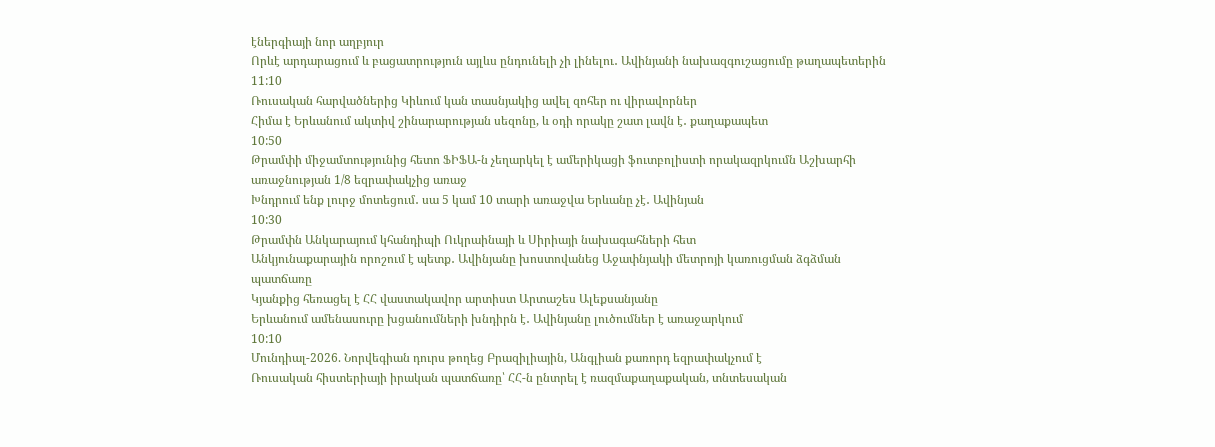էներգիայի նոր աղբյուր
Որևէ արդարացում և բացատրություն այլևս ընդունելի չի լինելու․ Ավինյանի նախազգուշացումը թաղապետերին
11:10
Ռուսական հարվածներից Կիևում կան տասնյակից ավել զոհեր ու վիրավորներ
Հիմա է Երևանում ակտիվ շինարարության սեզոնը, և օդի որակը շատ լավն է․ քաղաքապետ
10:50
Թրամփի միջամտությունից հետո ՖԻՖԱ-ն չեղարկել է ամերիկացի ֆուտբոլիստի որակազրկումն Աշխարհի առաջնության 1/8 եզրափակչից առաջ
Խնդրում ենք լուրջ մոտեցում․ սա 5 կամ 10 տարի առաջվա Երևանը չէ․ Ավինյան
10:30
Թրամփն Անկարայում կհանդիպի Ուկրաինայի և Սիրիայի նախագահների հետ
Անկյունաքարային որոշում է պետք․ Ավինյանը խոստովանեց Աջափնյակի մետրոյի կառուցման ձգձման պատճառը
Կյանքից հեռացել է ՀՀ վաստակավոր արտիստ Արտաշես Ալեքսանյանը
Երևանում ամենասուրը խցանումների խնդիրն է․ Ավինյանը լուծումներ է առաջարկում
10:10
Մունդիալ-2026. Նորվեգիան դուրս թողեց Բրազիլիային, Անգլիան քառորդ եզրափակչում է
Ռուսական հիստերիայի իրական պատճառը՝ ՀՀ-ն ընտրել է ռազմաքաղաքական, տնտեսական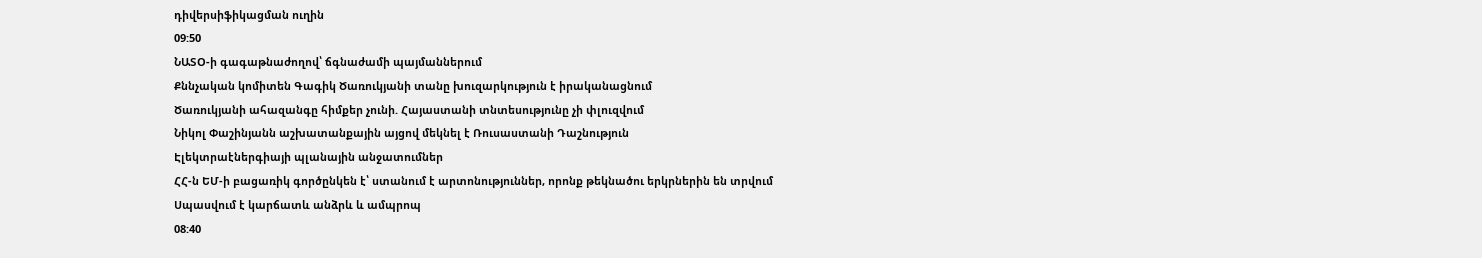դիվերսիֆիկացման ուղին
09:50
ՆԱՏՕ-ի գագաթնաժողով՝ ճգնաժամի պայմաններում
Քննչական կոմիտեն Գագիկ Ծառուկյանի տանը խուզարկություն է իրականացնում
Ծառուկյանի ահազանգը հիմքեր չունի. Հայաստանի տնտեսությունը չի փլուզվում
Նիկոլ Փաշինյանն աշխատանքային այցով մեկնել է Ռուսաստանի Դաշնություն
Էլեկտրաէներգիայի պլանային անջատումներ
ՀՀ-ն ԵՄ-ի բացառիկ գործընկեն է՝ ստանում է արտոնություններ, որոնք թեկնածու երկրներին են տրվում
Սպասվում է կարճատև անձրև և ամպրոպ
08:40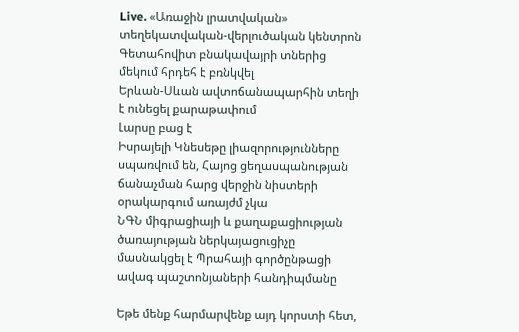Live. «Առաջին լրատվական» տեղեկատվական-վերլուծական կենտրոն
Գետահովիտ բնակավայրի տներից մեկում հրդեհ է բռնկվել
Երևան-Սևան ավտոճանապարհին տեղի է ունեցել քարաթափում
Լարսը բաց է
Իսրայելի Կնեսեթը լիազորությունները սպառվում են, Հայոց ցեղասպանության ճանաչման հարց վերջին նիստերի օրակարգում առայժմ չկա
ՆԳՆ միգրացիայի և քաղաքացիության ծառայության ներկայացուցիչը մասնակցել է Պրահայի գործընթացի ավագ պաշտոնյաների հանդիպմանը

Եթե մենք հարմարվենք այդ կորստի հետ,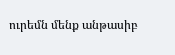ուրեմն մենք անթասիբ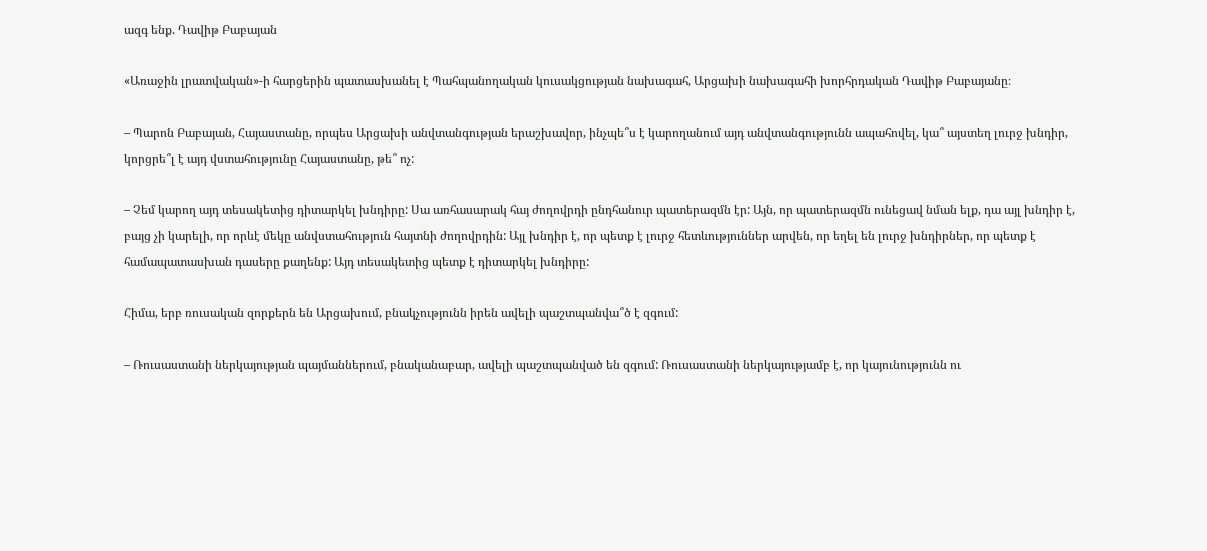ազգ ենք. Դավիթ Բաբայան

«Առաջին լրատվական»-ի հարցերին պատասխանել է Պահպանողական կուսակցության նախագահ, Արցախի նախագահի խորհրդական Դավիթ Բաբայանը։

– Պարոն Բաբայան, Հայաստանը, որպես Արցախի անվտանգության երաշխավոր, ինչպե՞ս է կարողանում այդ անվտանգությունն ապահովել, կա՞ այստեղ լուրջ խնդիր, կորցրե՞լ է այդ վստահությունը Հայաստանը, թե՞ ոչ:

– Չեմ կարող այդ տեսակետից դիտարկել խնդիրը: Սա առհասարակ հայ ժողովրդի ընդհանուր պատերազմն էր: Այն, որ պատերազմն ունեցավ նման ելք, դա այլ խնդիր է, բայց չի կարելի, որ որևէ մեկը անվստահություն հայտնի ժողովրդին: Այլ խնդիր է, որ պետք է լուրջ հետևություններ արվեն, որ եղել են լուրջ խնդիրներ, որ պետք է համապատասխան դասերը քաղենք: Այդ տեսակետից պետք է դիտարկել խնդիրը:

Հիմա, երբ ռուսական զորքերն են Արցախում, բնակչությունն իրեն ավելի պաշտպանվա՞ծ է զգում:

– Ռուսաստանի ներկայության պայմաններում, բնականաբար, ավելի պաշտպանված են զգում: Ռուսաստանի ներկայությամբ է, որ կայունությունն ու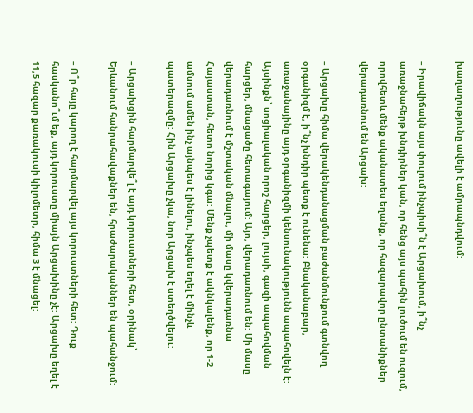խաղաղությունը ավելի է ամրապնդվում:

– Իրավիճակն այս փուլում ինչպիսի՞ն է Արցախում, ի՞նչ առաջնահերթ խնդիրներ կան, որ հենց այս պահին լուծում են ուզում, որովհետև մենք ականատես եղանք, որ հազարավոր ընտանիքներ վերադառնում են Արցախ:

– Արցախը հիմա վերակենդանացման բաժանմունքում գտնվող օրգանիզմ է, ի՞նչ խնդիր պետք է ունենա: Բնականաբար, առաջանայինը այդ օրգանիզմի կենսունակությունն ապահովելն է: Այսինքն՝ սոցիալական որոշ հարցեր, լույսի, գազի ապահովման հարցեր, մնացածը հետագայում: Այո, վերադառնում են: Մի մասը վերադառնում է մշտական մնալու, մի մասը կվերադառնա Հայաստան, հետո նորից կգա: Մենք չպետք է ակնկալենք, որ 1-2 ամսում ամեն ինչ այնպես է լինելու, ինչպես եղել է մինչև պատերազմը: Հին Արցախը չկա, նոր Արցախ է ստեղծվելու:

– Արցախցին հարմարվե՞լ է այդ կորուստների հետ, օրինակ՝ Երևանում հանրահավաքներ են, հրաժարականներ են պահանջում:

– Ո՞ր հայը կարող է հարմարվել այս կորուստների հետ: Դուք հասկանո՞ւմ եք, այդ կորուստը միայն Արցախինը չէ: Արցախը եղել է 11,5 հազար քառակուսի կիլոմետր, հիմա 3 է մնացել: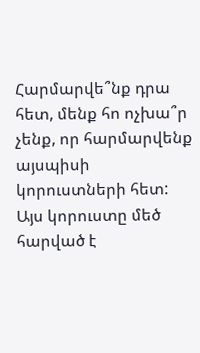Հարմարվե՞նք դրա հետ, մենք հո ոչխա՞ր չենք, որ հարմարվենք այսպիսի կորուստների հետ: Այս կորուստը մեծ հարված է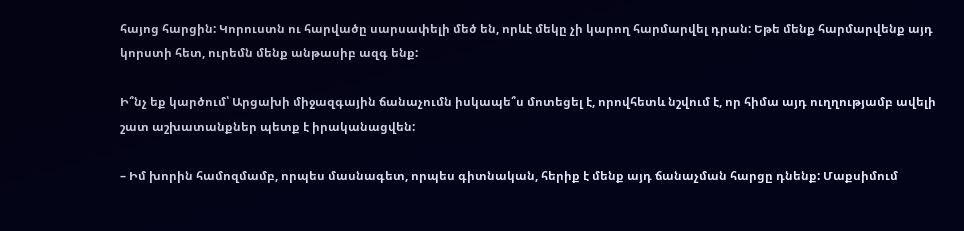հայոց հարցին: Կորուստն ու հարվածը սարսափելի մեծ են, որևէ մեկը չի կարող հարմարվել դրան: Եթե մենք հարմարվենք այդ կորստի հետ, ուրեմն մենք անթասիբ ազգ ենք:

Ի՞նչ եք կարծում՝ Արցախի միջազգային ճանաչումն իսկապե՞ս մոտեցել է, որովհետև նշվում է, որ հիմա այդ ուղղությամբ ավելի շատ աշխատանքներ պետք է իրականացվեն:

– Իմ խորին համոզմամբ, որպես մասնագետ, որպես գիտնական, հերիք է մենք այդ ճանաչման հարցը դնենք: Մաքսիմում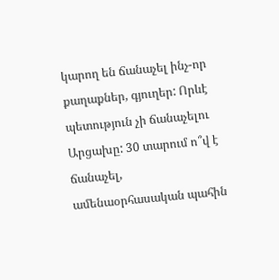կարող են ճանաչել ինչ-որ քաղաքներ, գյուղեր: Որևէ պետություն չի ճանաչելու Արցախը: 30 տարում ո՞վ է ճանաչել, ամենաօրհասական պահին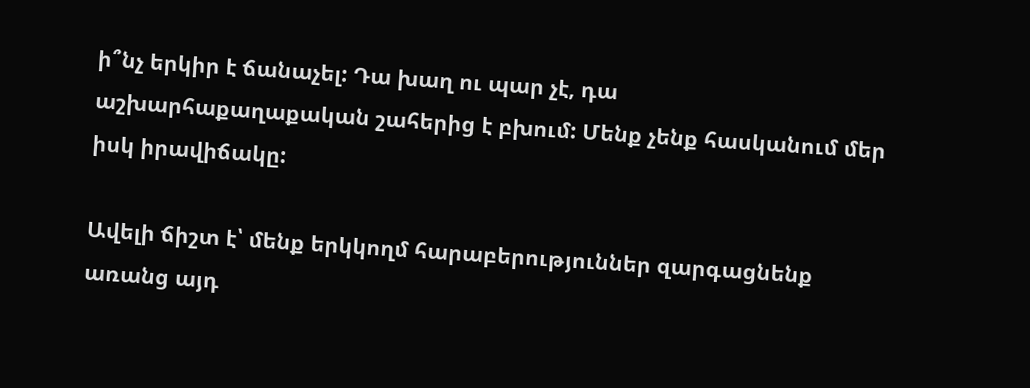ի՞նչ երկիր է ճանաչել: Դա խաղ ու պար չէ, դա աշխարհաքաղաքական շահերից է բխում: Մենք չենք հասկանում մեր իսկ իրավիճակը:

Ավելի ճիշտ է՝ մենք երկկողմ հարաբերություններ զարգացնենք առանց այդ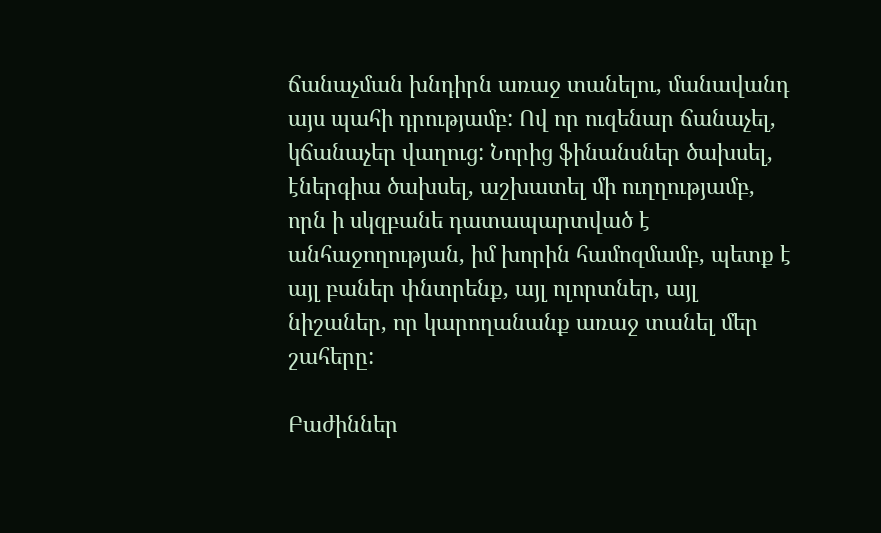ճանաչման խնդիրն առաջ տանելու, մանավանդ այս պահի դրությամբ: Ով որ ուզենար ճանաչել, կճանաչեր վաղուց: Նորից ֆինանսներ ծախսել, էներգիա ծախսել, աշխատել մի ուղղությամբ, որն ի սկզբանե դատապարտված է անհաջողության, իմ խորին համոզմամբ, պետք է այլ բաներ փնտրենք, այլ ոլորտներ, այլ նիշաներ, որ կարողանանք առաջ տանել մեր շահերը:

Բաժիններ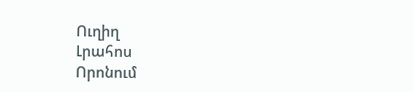Ուղիղ
Լրահոս
Որոնում